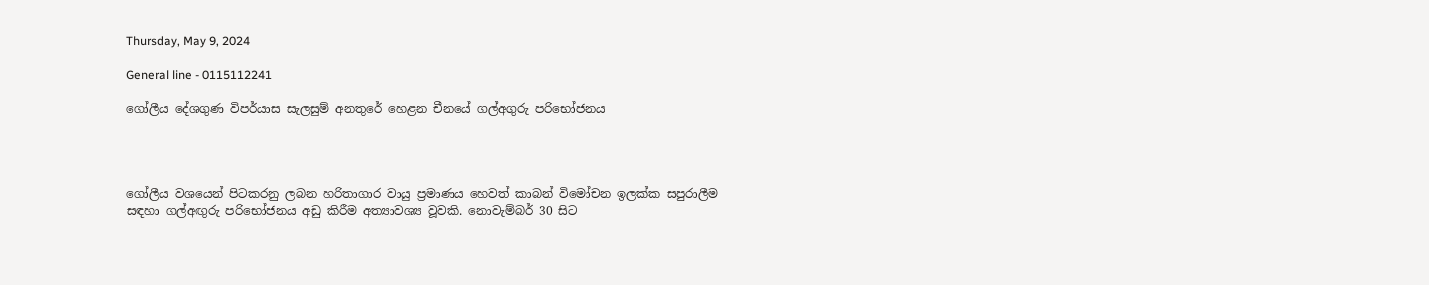Thursday, May 9, 2024

General line - 0115112241

ගෝලීය දේශගුණ විපර්යාස සැලසුම් අනතුරේ හෙළන චීනයේ ගල්අගුරු පරිභෝජනය




ගෝලීය වශයෙන් පිටකරනු ලබන හරිතාගාර වායු ප්‍රමාණය හෙවත් කාබන් විමෝචන ඉලක්ක සපුරාලීම සඳහා ගල්අඟුරු පරිභෝජනය අඩු කිරීම අත්‍යාවශ්‍ය වූවකි. නොවැම්බර් 30 සිට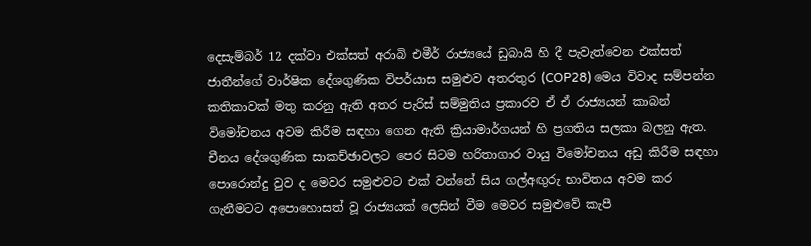දෙසැම්බර් 12 දක්වා එක්සත් අරාබි එමීර් රාජ්‍යයේ ඩුබායි හි දී පැවැත්වෙන එක්සත් ජාතීන්ගේ වාර්ෂික දේශගුණික විපර්යාස සමුළුව අතරතුර (COP28) මෙය විවාද සම්පන්න කතිකාවක් මතු කරනු ඇති අතර පැරිස් සම්මුතිය ප්‍රකාරව ඒ ඒ රාජ්‍යයන් කාබන් විමෝචනය අවම කිරීම සඳහා ගෙන ඇති ක්‍රියාමාර්ගයන් හි ප්‍රගතිය සලකා බලනු ඇත. චීනය දේශගුණික සාකච්ඡාවලට පෙර සිටම හරිතාගාර වායු විමෝචනය අඩු කිරීම සඳහා පොරොන්දු වුව ද මෙවර සමුළුවට එක් වන්නේ සිය ගල්අඟුරු භාවිතය අවම කර ගැනීමටට අපොහොසත් වූ රාජ්‍යයක් ලෙසින් වීම මෙවර සමුළුවේ කැපී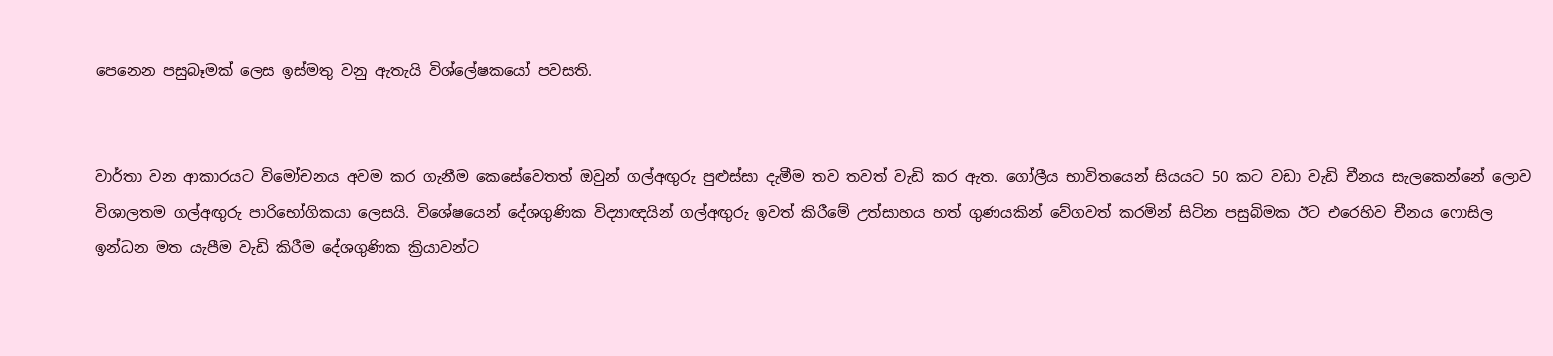පෙනෙන පසුබෑමක් ලෙස ඉස්මතු වනු ඇතැයි විශ්ලේෂකයෝ පවසති.


වාර්තා වන ආකාරයට විමෝචනය අවම කර ගැනීම කෙසේවෙතත් ඔවුන් ගල්අඟුරු පුළුස්සා දැමීම තව තවත් වැඩි කර ඇත. ගෝලීය භාවිතයෙන් සියයට 50 කට වඩා වැඩි චීනය සැලකෙන්නේ ලොව විශාලතම ගල්අඟුරු පාරිභෝගිකයා ලෙසයි. විශේෂයෙන් දේශගුණික විද්‍යාඥයින් ගල්අඟුරු ඉවත් කිරීමේ උත්සාහය හත් ගුණයකින් වේගවත් කරමින් සිටින පසුබිමක ඊට එරෙහිව චීනය ෆොසිල ඉන්ධන මත යැපීම වැඩි කිරීම දේශගුණික ක්‍රියාවන්ට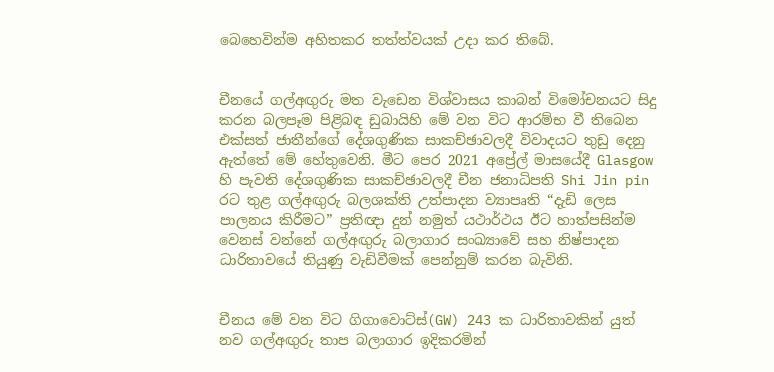බෙහෙවින්ම අහිතකර තත්ත්වයක් උදා කර තිබේ.


චීනයේ ගල්අඟුරු මත වැඩෙන විශ්වාසය කාබන් විමෝචනයට සිදු කරන බලපෑම පිළිබඳ ඩුබායිහි මේ වන විට ආරම්භ වී තිබෙන එක්සත් ජාතීන්ගේ දේශගුණික සාකච්ඡාවලදී විවාදයට තුඩු දෙනු ඇත්තේ මේ හේතුවෙනි. මීට පෙර 2021 අප්‍රේල් මාසයේදී Glasgow හි පැවති දේශගුණික සාකච්ඡාවලදී චීන ජනාධිපති Shi Jin pin රට තුළ ගල්අඟුරු බලශක්ති උත්පාදන ව්‍යාපෘති “දැඩි ලෙස පාලනය කිරීමට” ප්‍රතිඥා දුන් නමුත් යථාර්ථය ඊට හාත්පසින්ම වෙනස් වන්නේ ගල්අඟුරු බලාගාර සංඛ්‍යාවේ සහ නිෂ්පාදන ධාරිතාවයේ තියුණු වැඩිවීමක් පෙන්නුම් කරන බැවිනි.


චීනය මේ වන විට ගිගාවොට්ස්(GW) 243 ක ධාරිතාවකින් යුත් නව ගල්අඟුරු තාප බලාගාර ඉදිකරමින්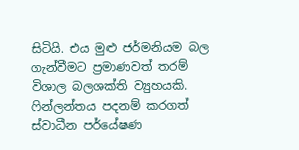සිටියි. එය මුළු ජර්මනියම බල ගැන්වීමට ප්‍රමාණවත් තරම් විශාල බලශක්ති ව්‍යුහයකි.  ෆින්ලන්තය පදනම් කරගත් ස්වාධීන පර්යේෂණ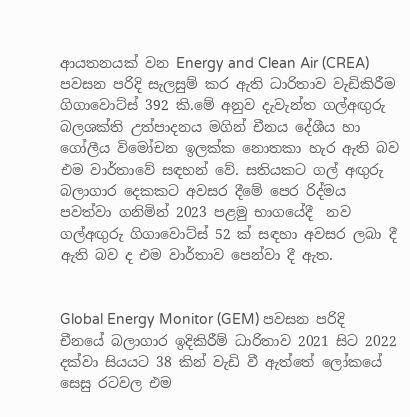ආයතනයක් වන Energy and Clean Air (CREA) පවසන පරිදි සැලසුම් කර ඇති ධාරිතාව වැඩිකිරීම ගිගාවොට්ස් 392 කි.මේ අනුව දැවැන්ත ගල්අඟුරු බලශක්ති උත්පාදනය මගින් චීනය දේශීය හා ගෝලීය විමෝචන ඉලක්ක නොතකා හැර ඇති බව එම වාර්තාවේ සඳහන් වේ. සතියකට ගල් අඟුරු බලාගාර දෙකකට අවසර දීමේ පෙර රිද්මය පවත්වා ගනිමින් 2023 පළමු භාගයේදී  නව ගල්අඟුරු ගිගාවොට්ස් 52 ක් සඳහා අවසර ලබා දී ඇති බව ද එම වාර්තාව පෙන්වා දී ඇත.


Global Energy Monitor (GEM) පවසන පරිදි චීනයේ බලාගාර ඉදිකිරීම් ධාරිතාව 2021 සිට 2022 දක්වා සියයට 38 කින් වැඩි වී ඇත්තේ ලෝකයේ සෙසු රටවල එම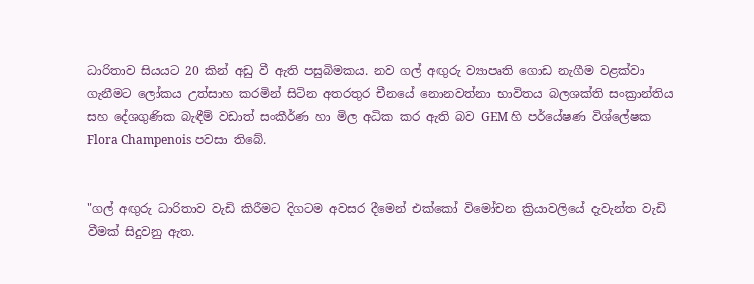ධාරිතාව සියයට 20 කින් අඩු වී ඇති පසුබිමකය. නව ගල් අඟුරු ව්‍යාපෘති ගොඩ නැගීම වළක්වා ගැනීමට ලෝකය උත්සාහ කරමින් සිටින අතරතුර චීනයේ නොනවත්නා භාවිතය බලශක්ති සංක්‍රාන්තිය සහ දේශගුණික බැඳීම් වඩාත් සංකීර්ණ හා මිල අධික කර ඇති බව GEM හි පර්යේෂණ විශ්ලේෂක Flora Champenois පවසා තිබේ.


"ගල් අඟුරු ධාරිතාව වැඩි කිරීමට දිගටම අවසර දීමෙන් එක්කෝ විමෝචන ක්‍රියාවලියේ දැවැන්ත වැඩි වීමක් සිදුවනු ඇත.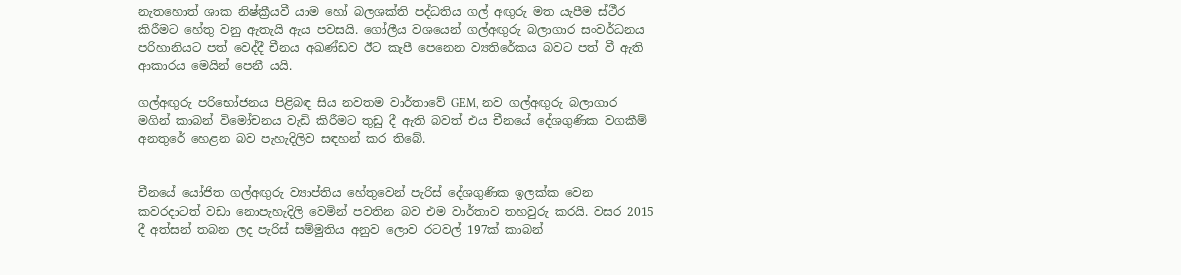නැතහොත් ශාක නිෂ්ක්‍රීයවී යාම හෝ බලශක්ති පද්ධතිය ගල් අඟුරු මත යැපීම ස්ථීර කිරීමට හේතු වනු ඇතැයි ඇය පවසයි. ගෝලීය වශයෙන් ගල්අඟුරු බලාගාර සංවර්ධනය පරිහානියට පත් වෙද්දී චීනය අඛණ්ඩව ඊට කැපී පෙනෙන ව්‍යතිරේකය බවට පත් වී ඇති ආකාරය මෙයින් පෙනී යයි.

ගල්අඟුරු පරිභෝජනය පිළිබඳ සිය නවතම වාර්තාවේ GEM, නව ගල්අඟුරු බලාගාර මගින් කාබන් විමෝචනය වැඩි කිරීමට තුඩු දී ඇති බවත් එය චීනයේ දේශගුණික වගකීම් අනතුරේ හෙළන බව පැහැදිලිව සඳහන් කර තිබේ.


චීනයේ යෝජිත ගල්අඟුරු ව්‍යාප්තිය හේතුවෙන් පැරිස් දේශගුණික ඉලක්ක වෙන කවරදාටත් වඩා නොපැහැදිලි වෙමින් පවතින බව එම වාර්තාව තහවුරු කරයි. වසර 2015 දී අත්සන් තබන ලද පැරිස් සම්මුතිය අනුව ලොව රටවල් 197ක් කාබන්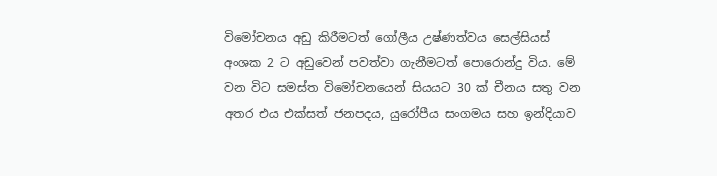විමෝචනය අඩු කිරීමටත් ගෝලීය උෂ්ණත්වය සෙල්සියස් අංශක 2 ට අඩුවෙන් පවත්වා ගැනීමටත් පොරොන්දු විය. මේ වන විට සමස්ත විමෝචනයෙන් සියයට 30 ක් චීනය සතු වන අතර එය එක්සත් ජනපදය, යුරෝපීය සංගමය සහ ඉන්දියාව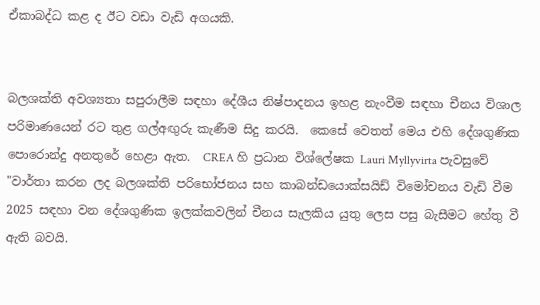ඒකාබද්ධ කළ ද ඊට වඩා වැඩි අගයකි.


බලශක්ති අවශ්‍යතා සපුරාලීම සඳහා දේශීය නිෂ්පාදනය ඉහළ නැංවීම සඳහා චීනය විශාල පරිමාණයෙන් රට තුළ ගල්අඟුරු කැණීම සිදු කරයි.  කෙසේ වෙතත් මෙය එහි දේශගුණික පොරොන්දු අනතුරේ හෙළා ඇත.  CREA හි ප්‍රධාන විශ්ලේෂක Lauri Myllyvirta පැවසුවේ "වාර්තා කරන ලද බලශක්ති පරිභෝජනය සහ කාබන්ඩයොක්සයිඩ් විමෝචනය වැඩි වීම 2025 සඳහා වන දේශගුණික ඉලක්කවලින් චීනය සැලකිය යුතු ලෙස පසු බැසීමට හේතු වී ඇති බවයි.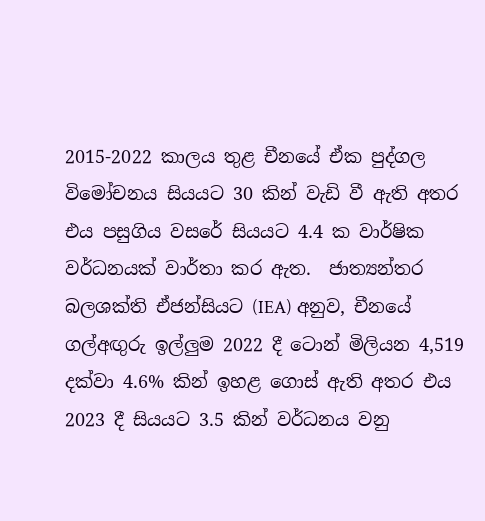2015-2022 කාලය තුළ චීනයේ ඒක පුද්ගල විමෝචනය සියයට 30 කින් වැඩි වී ඇති අතර එය පසුගිය වසරේ සියයට 4.4 ක වාර්ෂික වර්ධනයක් වාර්තා කර ඇත.  ජාත්‍යන්තර බලශක්ති ඒජන්සියට (IEA) අනුව, චීනයේ ගල්අඟුරු ඉල්ලුම 2022 දී ටොන් මිලියන 4,519 දක්වා 4.6% කින් ඉහළ ගොස් ඇති අතර එය 2023 දී සියයට 3.5 කින් වර්ධනය වනු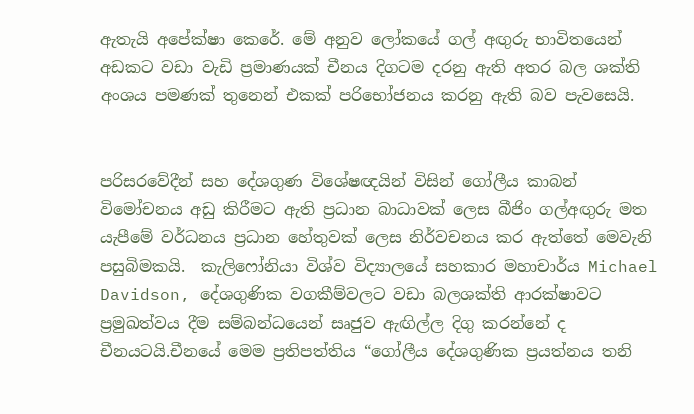ඇතැයි අපේක්ෂා කෙරේ. මේ අනුව ලෝකයේ ගල් අඟුරු භාවිතයෙන් අඩකට වඩා වැඩි ප්‍රමාණයක් චීනය දිගටම දරනු ඇති අතර බල ශක්ති අංශය පමණක් තුනෙන් එකක් පරිභෝජනය කරනු ඇති බව පැවසෙයි.


පරිසරවේදීන් සහ දේශගුණ විශේෂඥයින් විසින් ගෝලීය කාබන් විමෝචනය අඩු කිරීමට ඇති ප්‍රධාන බාධාවක් ලෙස බීජිං ගල්අඟුරු මත යැපීමේ වර්ධනය ප්‍රධාන හේතුවක් ලෙස නිර්වචනය කර ඇත්තේ මෙවැනි පසුබිමකයි.  කැලිෆෝනියා විශ්ව විද්‍යාලයේ සහකාර මහාචාර්ය Michael Davidson, දේශගුණික වගකීම්වලට වඩා බලශක්ති ආරක්ෂාවට ප්‍රමුඛත්වය දීම සම්බන්ධයෙන් සෘජුව ඇඟිල්ල දිගු කරන්නේ ද චීනයටයි.චීනයේ මෙම ප්‍රතිපත්තිය “ගෝලීය දේශගුණික ප්‍රයත්නය තනි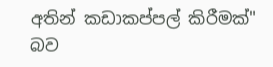අතින් කඩාකප්පල් කිරීමක්" බව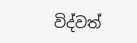විද්වත්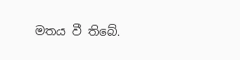මතය වී තිබේ.